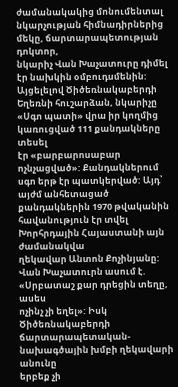ժամանակակից մոնումենտալ նկարչության հիմնադիրներից մեկը, ճարտարապետության դոկտոր,
նկարիչ Վան Խաչատուրը դիմել էր նախկին օմբուդսմենին: Այցելելով Ծիծեռնակաբերդի
Եղեռնի հուշարձան, նկարիչը «Սգո պատի» վրա իր կողմից կառուցված 111 քանդակները տեսել
էր «բարբարոսաբար ոչնչացված»: Քանդակներում սգո երթ էր պատկերված: Այդ՝ այժմ անհետացած
քանդակներին 1970 թվականին հավանություն էր տվել Խորհրդային Հայաստանի այն ժամանակվա
ղեկավար Անտոն Քոչինյանը: Վան Խաչատուրն ասում է. «Սրբատաշ քար դրեցին տեղը, ասես
ոչինչ չի եղել»: Իսկ Ծիծեռնակաբերդի ճարտարապետական-նախագծային խմբի ղեկավարի անունը
երբեք չի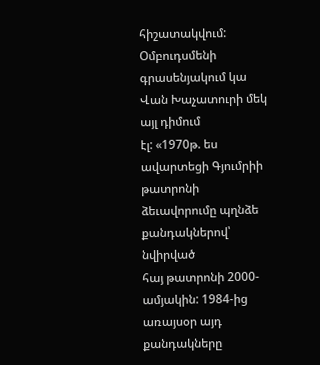հիշատակվում: Օմբուդսմենի գրասենյակում կա Վան Խաչատուրի մեկ այլ դիմում
էլ: «1970թ. ես ավարտեցի Գյումրիի թատրոնի ձեւավորումը պղնձե քանդակներով՝ նվիրված
հայ թատրոնի 2000-ամյակին: 1984-ից առայսօր այդ քանդակները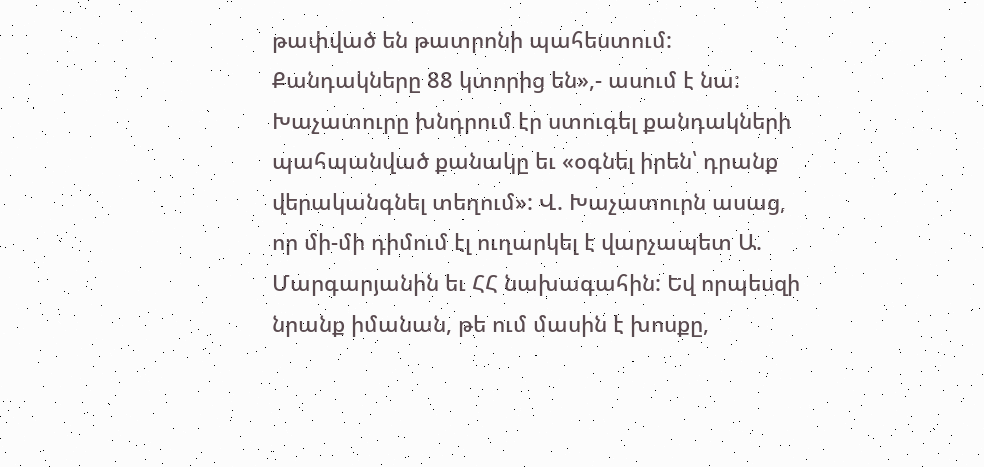թափված են թատրոնի պահեստում:
Քանդակները 88 կտորից են»,- ասում է նա: Խաչատուրը խնդրում էր ստուգել քանդակների
պահպանված քանակը եւ «օգնել իրեն՝ դրանք վերականգնել տեղում»: Վ. Խաչատուրն ասաց,
որ մի-մի դիմում էլ ուղարկել է վարչապետ Ա. Մարգարյանին եւ ՀՀ նախագահին: Եվ որպեսզի
նրանք իմանան, թե ում մասին է խոսքը,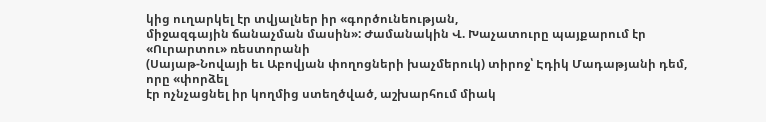կից ուղարկել էր տվյալներ իր «գործունեության,
միջազգային ճանաչման մասին»: Ժամանակին Վ. Խաչատուրը պայքարում էր «Ուրարտու» ռեստորանի
(Սայաթ-Նովայի եւ Աբովյան փողոցների խաչմերուկ) տիրոջ՝ Էդիկ Մադաթյանի դեմ, որը «փորձել
էր ոչնչացնել իր կողմից ստեղծված, աշխարհում միակ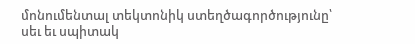մոնումենտալ տեկտոնիկ ստեղծագործությունը՝
սեւ եւ սպիտակ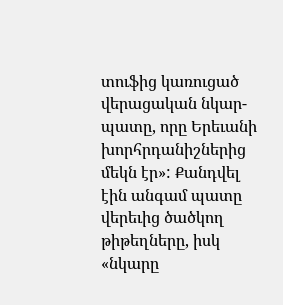տուֆից կառուցած վերացական նկար-պատը, որը Երեւանի խորհրդանիշներից
մեկն էր»: Քանդվել էին անգամ պատը վերեւից ծածկող թիթեղները, իսկ «նկարը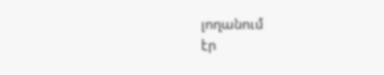լողանում
էր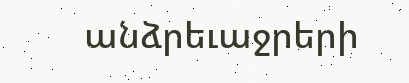անձրեւաջրերի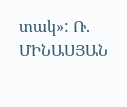տակ»: Ռ. ՄԻՆԱՍՅԱՆ